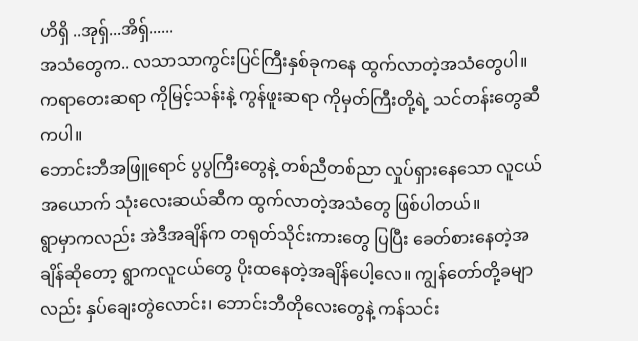ဟိရှိ ..အုရှ်...အိရှ်......
အသံတွေက.. လသာသာကွင်းပြင်ကြီးနှစ်ခုကနေ ထွက်လာတဲ့အသံတွေပါ။
ကရာတေးဆရာ ကိုမြင့်သန်းနဲ့ ကွန်ဖူးဆရာ ကိုမှတ်ကြီးတို့ရဲ့ သင်တန်းတွေဆီကပါ။
ဘောင်းဘီအဖြူရောင် ပွပွကြီးတွေနဲ့ တစ်ညီတစ်ညာ လှုပ်ရှားနေသော လူငယ်အယောက် သုံးလေးဆယ်ဆီက ထွက်လာတဲ့အသံတွေ ဖြစ်ပါတယ်။
ရွာမှာကလည်း အဲဒီအချိန်က တရုတ်သိုင်းကားတွေ ပြပြီး ခေတ်စားနေတဲ့အချိန်ဆိုတော့ ရွာကလူငယ်တွေ ပိုးထနေတဲ့အချိန်ပေါ့လေ။ ကျွန်တော်တို့ခမျာလည်း နှပ်ချေးတွဲလောင်း၊ ဘောင်းဘီတိုလေးတွေနဲ့ ကန်သင်း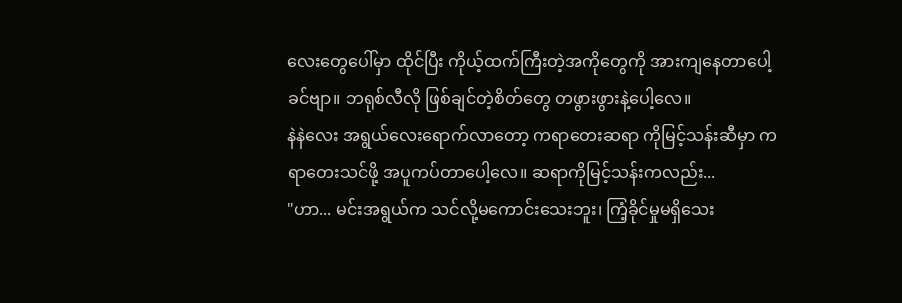လေးတွေပေါ်မှာ ထိုင်ပြီး ကိုယ့်ထက်ကြီးတဲ့အကိုတွေကို အားကျနေတာပေါ့ခင်ဗျာ။ ဘရုစ်လီလို ဖြစ်ချင်တဲ့စိတ်တွေ တဖွားဖွားနဲ့ပေါ့လေ။
နဲနဲလေး အရွယ်လေးရောက်လာတော့ ကရာတေးဆရာ ကိုမြင့်သန်းဆီမှာ ကရာတေးသင်ဖို့ အပူကပ်တာပေါ့လေ။ ဆရာကိုမြင့်သန်းကလည်း...
"ဟာ... မင်းအရွယ်က သင်လို့မကောင်းသေးဘူး၊ ကြံ့ခိုင်မှုမရှိသေး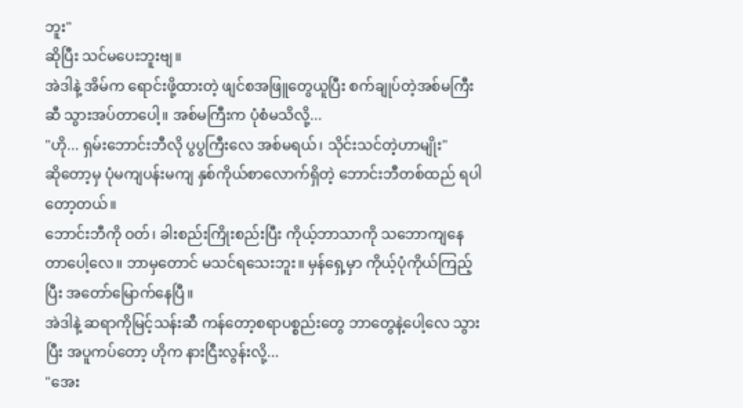ဘူး"
ဆိုပြီး သင်မပေးဘူးဗျ။
အဲဒါနဲ့ အိမ်က ရောင်းဖို့ထားတဲ့ ဖျင်စအဖြူတွေယူပြီး စက်ချုပ်တဲ့အစ်မကြီးဆီ သွားအပ်တာပေါ့။ အစ်မကြီးက ပုံစံမသိလို့...
"ဟို... ရှမ်းဘောင်းဘီလို ပွပွကြီးလေ အစ်မရယ်၊ သိုင်းသင်တဲ့ဟာမျိုး"
ဆိုတော့မှ ပုံမကျပန်းမကျ နှစ်ကိုယ်စာလောက်ရှိတဲ့ ဘောင်းဘီတစ်ထည် ရပါတော့တယ်။
ဘောင်းဘီကို ဝတ်၊ ခါးစည်းကြိုးစည်းပြီး ကိုယ့်ဘာသာကို သဘောကျနေတာပေါ့လေ။ ဘာမှတောင် မသင်ရသေးဘူး။ မှန်ရှေ့မှာ ကိုယ့်ပုံကိုယ်ကြည့်ပြီး အတော်မြောက်နေပြီ။
အဲဒါနဲ့ ဆရာကိုမြင့်သန်းဆီ ကန်တော့စရာပစ္စည်းတွေ ဘာတွေနဲ့ပေါ့လေ သွားပြီး အပူကပ်တော့ ဟိုက နားငြီးလွန်းလို့...
"အေး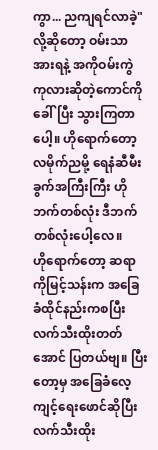ကွာ... ညကျရင်လာခဲ့"
လို့ဆိုတော့ ဝမ်းသာအားရနဲ့ အကိုဝမ်းကွဲ ကုလားဆိုတဲ့ကောင်ကိုခေါ်ပြီး သွားကြတာပေါ့။ ဟိုရောက်တော့ လမိုက်ညမို့ ရေနံဆီမီးခွက်အကြီးကြီး ဟိုဘက်တစ်လုံး ဒီဘက်တစ်လုံးပေါ့လေ။
ဟိုရောက်တော့ ဆရာကိုမြင့်သန်းက အခြေခံထိုင်နည်းကစပြီး လက်သီးထိုးတတ်အောင် ပြတယ်ဗျ။ ပြီးတော့မှ အခြေခံလေ့ကျင့်ရေးဖောင်ဆိုပြီး လက်သီးထိုး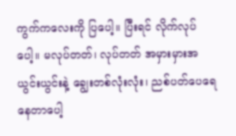ကွက်ကလေးကို ပြပေါ့။ ပြီးရင် လိုက်လုပ်ပေါ့။ မလုပ်တတ်၊ လုပ်တတ် အမှားမှားအယွင်းယွင်းနဲ့ ချွေးတစ်လုံးလုံး၊ ညစ်ပတ်ပေရေနေတာပေါ့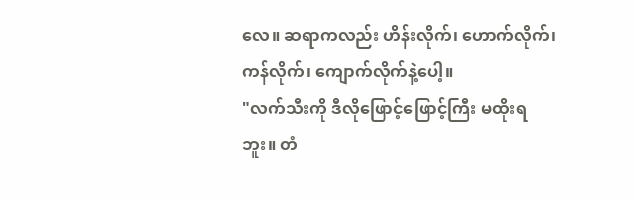လေ။ ဆရာကလည်း ဟိန်းလိုက်၊ ဟောက်လိုက်၊ ကန်လိုက်၊ ကျောက်လိုက်နဲ့ပေါ့။
"လက်သီးကို ဒီလိုဖြောင့်ဖြောင့်ကြီး မထိုးရဘူး။ တံ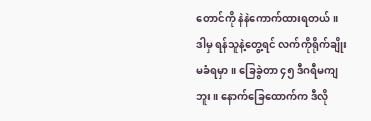တောင်ကို နဲနဲကောက်ထားရတယ်။ ဒါမှ ရန်သူနဲ့တွေ့ရင် လက်ကိုရိုက်ချိုးမခံရမှာ။ ခြေခွဲတာ ၄၅ ဒီဂရီမကျဘူး။ နောက်ခြေထောက်က ဒီလို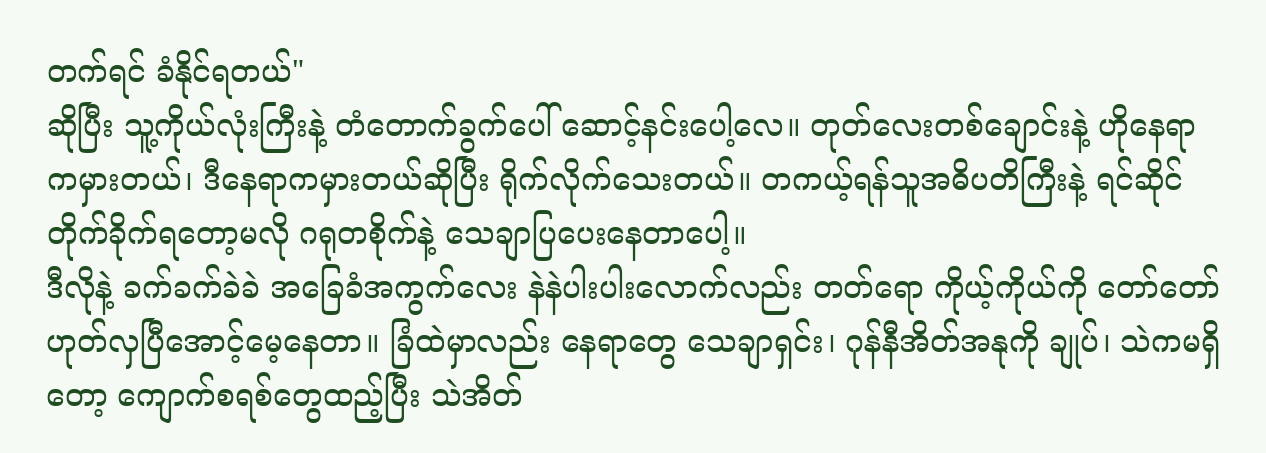တက်ရင် ခံနိုင်ရတယ်"
ဆိုပြီး သူ့ကိုယ်လုံးကြီးနဲ့ တံတောက်ခွက်ပေါ် ဆောင့်နင်းပေါ့လေ။ တုတ်လေးတစ်ချောင်းနဲ့ ဟိုနေရာကမှားတယ်၊ ဒီနေရာကမှားတယ်ဆိုပြီး ရိုက်လိုက်သေးတယ်။ တကယ့်ရန်သူအဓိပတိကြီးနဲ့ ရင်ဆိုင်တိုက်ခိုက်ရတော့မလို ဂရုတစိုက်နဲ့ သေချာပြပေးနေတာပေါ့။
ဒီလိုနဲ့ ခက်ခက်ခဲခဲ အခြေခံအကွက်လေး နဲနဲပါးပါးလောက်လည်း တတ်ရော ကိုယ့်ကိုယ်ကို တော်တော်ဟုတ်လှပြီအောင့်မေ့နေတာ။ ခြံထဲမှာလည်း နေရာတွေ သေချာရှင်း၊ ဂုန်နီအိတ်အနုကို ချုပ်၊ သဲကမရှိတော့ ကျောက်စရစ်တွေထည့်ပြီး သဲအိတ်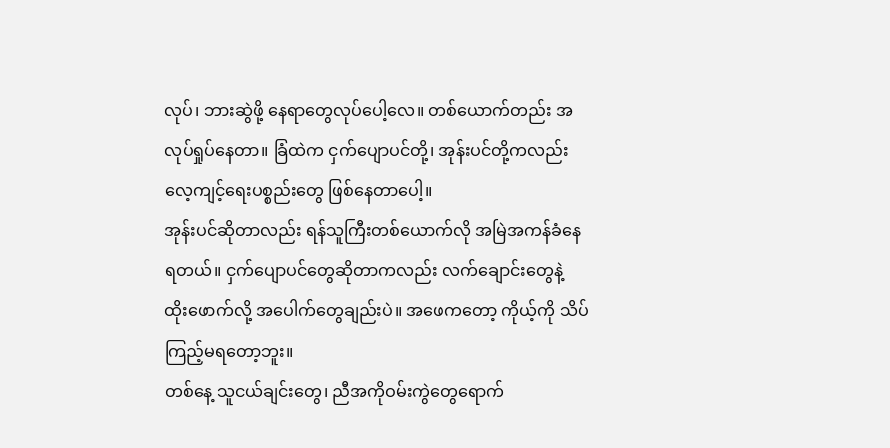လုပ်၊ ဘားဆွဲဖို့ နေရာတွေလုပ်ပေါ့လေ။ တစ်ယောက်တည်း အလုပ်ရှုပ်နေတာ။ ခြံထဲက ငှက်ပျောပင်တို့၊ အုန်းပင်တို့ကလည်း လေ့ကျင့်ရေးပစ္စည်းတွေ ဖြစ်နေတာပေါ့။
အုန်းပင်ဆိုတာလည်း ရန်သူကြီးတစ်ယောက်လို အမြဲအကန်ခံနေရတယ်။ ငှက်ပျောပင်တွေဆိုတာကလည်း လက်ချောင်းတွေနဲ့ ထိုးဖောက်လို့ အပေါက်တွေချည်းပဲ။ အဖေကတော့ ကိုယ့်ကို သိပ်ကြည့်မရတော့ဘူး။
တစ်နေ့ သူငယ်ချင်းတွေ၊ ညီအကိုဝမ်းကွဲတွေရောက်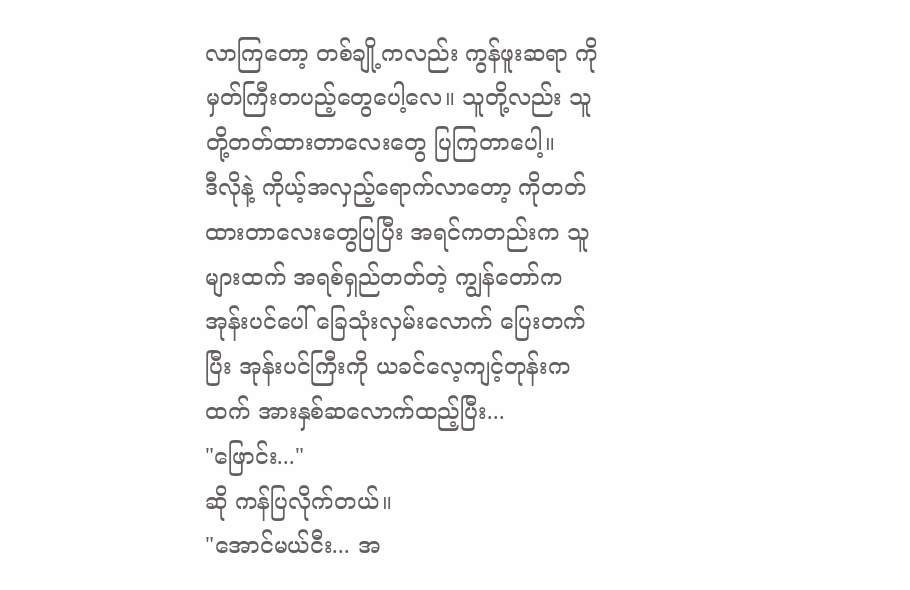လာကြတော့ တစ်ချို့ကလည်း ကွန်ဖူးဆရာ ကိုမှတ်ကြီးတပည့်တွေပေါ့လေ။ သူတို့လည်း သူတို့တတ်ထားတာလေးတွေ ပြကြတာပေါ့။
ဒီလိုနဲ့ ကိုယ့်အလှည့်ရောက်လာတော့ ကိုတတ်ထားတာလေးတွေပြပြီး အရင်ကတည်းက သူများထက် အရစ်ရှည်တတ်တဲ့ ကျွန်တော်က အုန်းပင်ပေါ် ခြေသုံးလှမ်းလောက် ပြေးတက်ပြီး အုန်းပင်ကြီးကို ယခင်လေ့ကျင့်တုန်းကထက် အားနှစ်ဆလောက်ထည့်ပြီး...
"ဖြောင်း..."
ဆို ကန်ပြလိုက်တယ်။
"အောင်မယ်ငီး... အ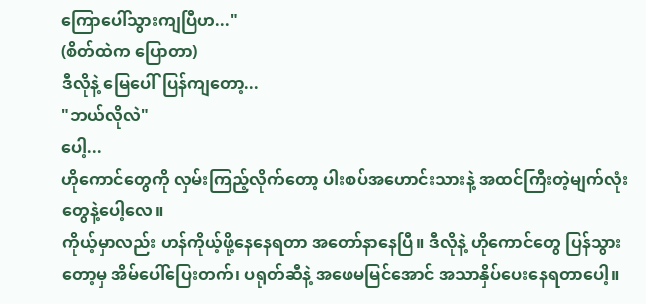ကြောပေါ်သွားကျပြီဟ..."
(စိတ်ထဲက ပြောတာ)
ဒီလိုနဲ့ မြေပေါ်ပြန်ကျတော့...
"ဘယ်လိုလဲ"
ပေါ့...
ဟိုကောင်တွေကို လှမ်းကြည့်လိုက်တော့ ပါးစပ်အဟောင်းသားနဲ့ အထင်ကြီးတဲ့မျက်လုံးတွေနဲ့ပေါ့လေ။
ကိုယ့်မှာလည်း ဟန်ကိုယ့်ဖို့နေနေရတာ အတော်နာနေပြီ။ ဒီလိုနဲ့ ဟိုကောင်တွေ ပြန်သွားတော့မှ အိမ်ပေါ်ပြေးတက်၊ ပရုတ်ဆီနဲ့ အဖေမမြင်အောင် အသာနှိပ်ပေးနေရတာပေါ့။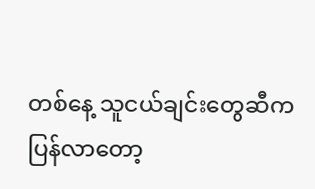တစ်နေ့ သူငယ်ချင်းတွေဆီက ပြန်လာတော့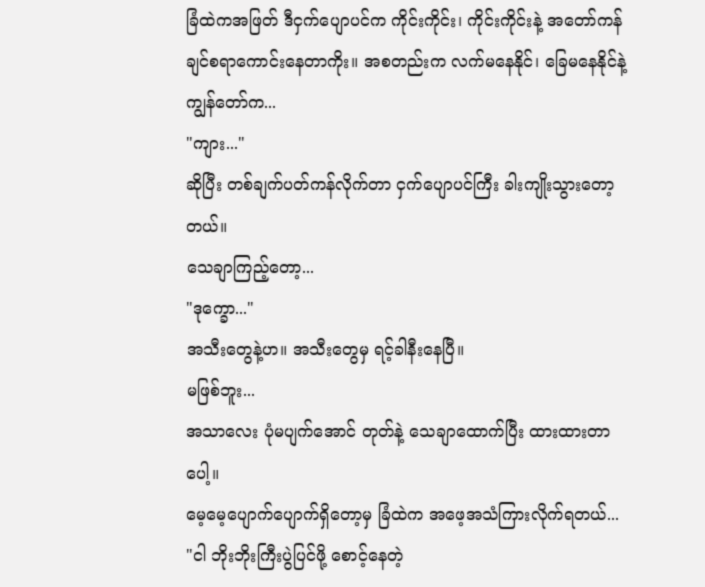ခြံထဲကအဖြတ် ဒီငှက်ပျောပင်က ကိုင်းကိုင်း၊ ကိုင်းကိုင်းနဲ့ အတော်ကန်ချင်စရာကောင်းနေတာကိုး။ အစတည်းက လက်မနေနိုင်၊ ခြေမနေနိုင်နဲ့ ကျွန်တော်က...
"ကျား..."
ဆိုပြီး တစ်ချက်ပတ်ကန်လိုက်တာ ငှက်ပျောပင်ကြီး ခါးကျိုးသွားတော့တယ်။
သေချာကြည့်တော့...
"ဒုက္ခော..."
အသီးတွေနဲ့ဟ။ အသီးတွေမှ ရင့်ခါနီးနေပြီ။
မဖြစ်ဘူး...
အသာလေး ပုံမပျက်အောင် တုတ်နဲ့ သေချာထောက်ပြီး ထားထားတာပေါ့။
မေ့မေ့ပျောက်ပျောက်ရှိတော့မှ ခြံထဲက အဖေ့အသံကြားလိုက်ရတယ်...
"ငါ ဘိုးဘိုးကြီးပွဲပြင်ဖို့ စောင့်နေတဲ့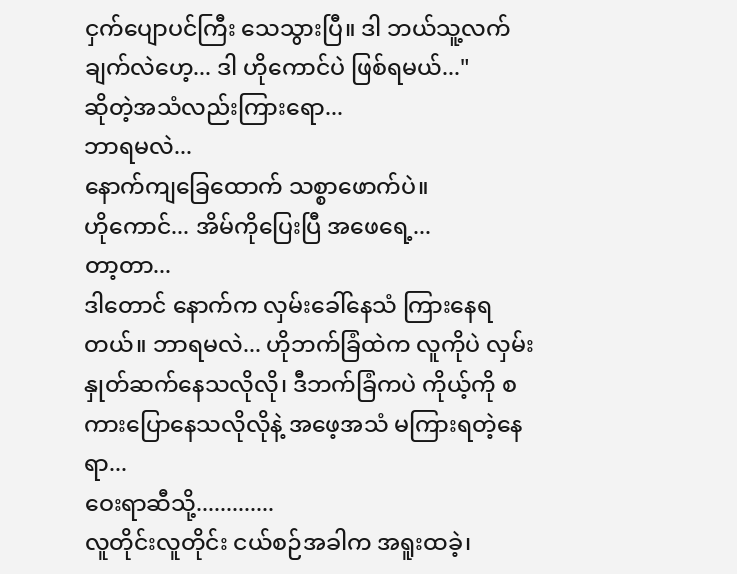ငှက်ပျောပင်ကြီး သေသွားပြီ။ ဒါ ဘယ်သူ့လက်ချက်လဲဟေ့... ဒါ ဟိုကောင်ပဲ ဖြစ်ရမယ်..."
ဆိုတဲ့အသံလည်းကြားရော...
ဘာရမလဲ...
နောက်ကျခြေထောက် သစ္စာဖောက်ပဲ။
ဟိုကောင်... အိမ်ကိုပြေးပြီ အဖေရေ့...
တာ့တာ...
ဒါတောင် နောက်က လှမ်းခေါ်နေသံ ကြားနေရတယ်။ ဘာရမလဲ... ဟိုဘက်ခြံထဲက လူကိုပဲ လှမ်းနှုတ်ဆက်နေသလိုလို၊ ဒီဘက်ခြံကပဲ ကိုယ့်ကို စကားပြောနေသလိုလိုနဲ့ အဖေ့အသံ မကြားရတဲ့နေရာ...
ဝေးရာဆီသို့.............
လူတိုင်းလူတိုင်း ငယ်စဉ်အခါက အရူးထခဲ့၊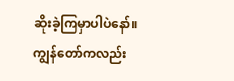ဆိုးခဲ့ကြမှာပါပဲနော်။ ကျွန်တော်ကလည်း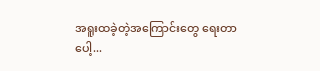အရူးထခဲ့တဲ့အကြောင်းတွေ ရေးတာပေါ့...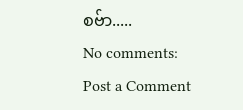စဗ်ာ.....
No comments:
Post a Comment